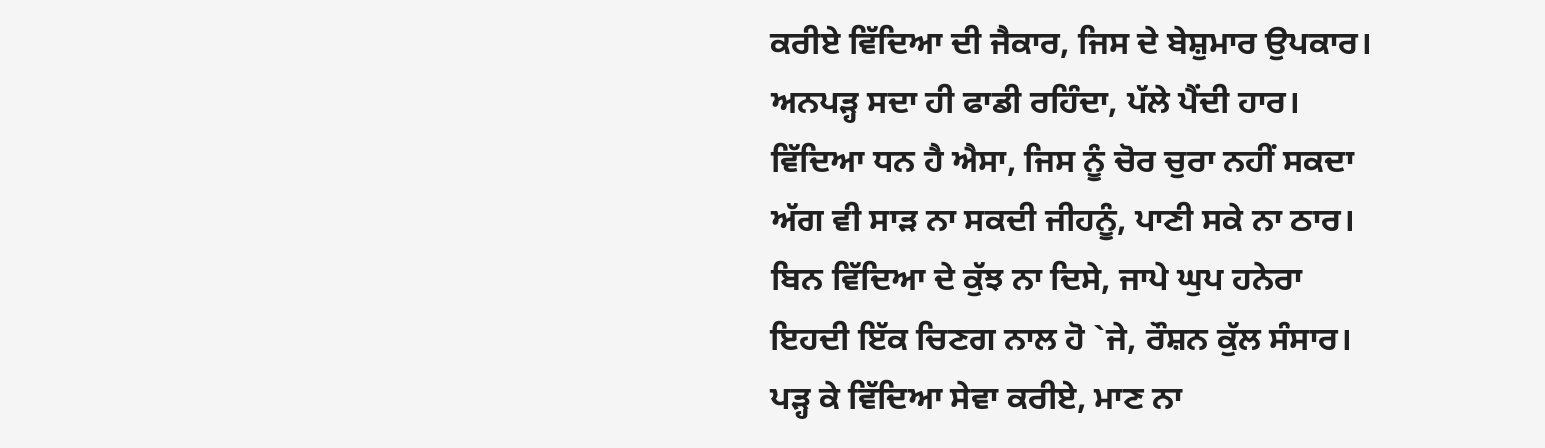ਕਰੀਏ ਵਿੱਦਿਆ ਦੀ ਜੈਕਾਰ, ਜਿਸ ਦੇ ਬੇਸ਼ੁਮਾਰ ਉਪਕਾਰ।
ਅਨਪੜ੍ਹ ਸਦਾ ਹੀ ਫਾਡੀ ਰਹਿੰਦਾ, ਪੱਲੇ ਪੈਂਦੀ ਹਾਰ।
ਵਿੱਦਿਆ ਧਨ ਹੈ ਐਸਾ, ਜਿਸ ਨੂੰ ਚੋਰ ਚੁਰਾ ਨਹੀਂ ਸਕਦਾ
ਅੱਗ ਵੀ ਸਾੜ ਨਾ ਸਕਦੀ ਜੀਹਨੂੰ, ਪਾਣੀ ਸਕੇ ਨਾ ਠਾਰ।
ਬਿਨ ਵਿੱਦਿਆ ਦੇ ਕੁੱਝ ਨਾ ਦਿਸੇ, ਜਾਪੇ ਘੁਪ ਹਨੇਰਾ
ਇਹਦੀ ਇੱਕ ਚਿਣਗ ਨਾਲ ਹੋ `ਜੇ, ਰੌਸ਼ਨ ਕੁੱਲ ਸੰਸਾਰ।
ਪੜ੍ਹ ਕੇ ਵਿੱਦਿਆ ਸੇਵਾ ਕਰੀਏ, ਮਾਣ ਨਾ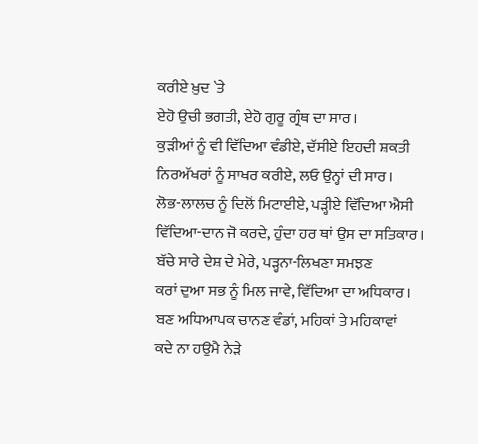ਕਰੀਏ ਖ਼ੁਦ `ਤੇ
ਏਹੋ ਉਚੀ ਭਗਤੀ, ਏਹੋ ਗੁਰੂ ਗ੍ਰੰਥ ਦਾ ਸਾਰ।
ਕੁੜੀਆਂ ਨੂੰ ਵੀ ਵਿੱਦਿਆ ਵੰਡੀਏ, ਦੱਸੀਏ ਇਹਦੀ ਸ਼ਕਤੀ
ਨਿਰਅੱਖਰਾਂ ਨੂੰ ਸਾਖਰ ਕਰੀਏ, ਲਓ ਉਨ੍ਹਾਂ ਦੀ ਸਾਰ।
ਲੋਭ-ਲਾਲਚ ਨੂੰ ਦਿਲੋਂ ਮਿਟਾਈਏ, ਪੜ੍ਹੀਏ ਵਿੱਦਿਆ ਐਸੀ
ਵਿੱਦਿਆ-ਦਾਨ ਜੋ ਕਰਦੇ, ਹੁੰਦਾ ਹਰ ਥਾਂ ਉਸ ਦਾ ਸਤਿਕਾਰ।
ਬੱਚੇ ਸਾਰੇ ਦੇਸ਼ ਦੇ ਮੇਰੇ, ਪੜ੍ਹਨਾ-ਲਿਖਣਾ ਸਮਝਣ
ਕਰਾਂ ਦੁਆ ਸਭ ਨੂੰ ਮਿਲ ਜਾਵੇ, ਵਿੱਦਿਆ ਦਾ ਅਧਿਕਾਰ।
ਬਣ ਅਧਿਆਪਕ ਚਾਨਣ ਵੰਡਾਂ, ਮਹਿਕਾਂ ਤੇ ਮਹਿਕਾਵਾਂ
ਕਦੇ ਨਾ ਹਉਮੈ ਨੇੜੇ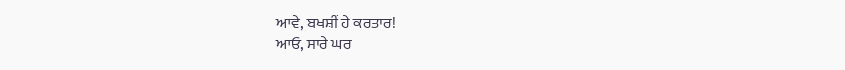ਆਵੇ, ਬਖਸ਼ੀਂ ਹੇ ਕਰਤਾਰ!
ਆਓ, ਸਾਰੇ ਘਰ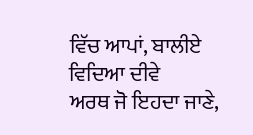ਵਿੱਚ ਆਪਾਂ, ਬਾਲੀਏ ਵਿਦਿਆ ਦੀਵੇ
ਅਰਥ ਜੋ ਇਹਦਾ ਜਾਣੇ,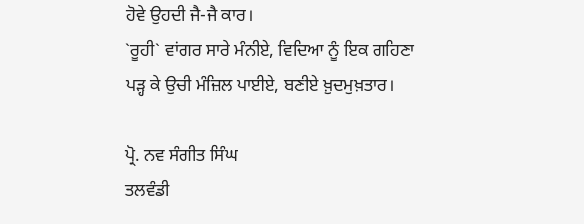ਹੋਵੇ ਉਹਦੀ ਜੈ-ਜੈ ਕਾਰ।
`ਰੂਹੀ` ਵਾਂਗਰ ਸਾਰੇ ਮੰਨੀਏ, ਵਿਦਿਆ ਨੂੰ ਇਕ ਗਹਿਣਾ
ਪੜ੍ਹ ਕੇ ਉਚੀ ਮੰਜ਼ਿਲ ਪਾਈਏ, ਬਣੀਏ ਖ਼ੁਦਮੁਖ਼ਤਾਰ।

ਪ੍ਰੋ. ਨਵ ਸੰਗੀਤ ਸਿੰਘ
ਤਲਵੰਡੀ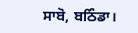ਸਾਬੋ, ਬਠਿੰਡਾ।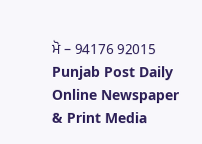ਮੋ – 94176 92015
Punjab Post Daily Online Newspaper & Print Media